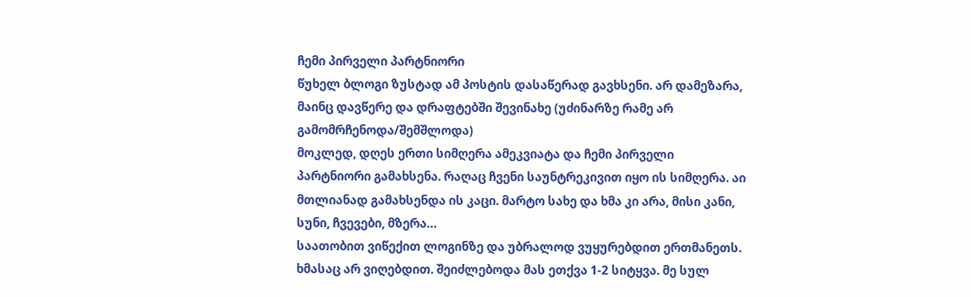ჩემი პირველი პარტნიორი
წუხელ ბლოგი ზუსტად ამ პოსტის დასაწერად გავხსენი. არ დამეზარა, მაინც დავწერე და დრაფტებში შევინახე (უძინარზე რამე არ გამომრჩენოდა/შემშლოდა)
მოკლედ, დღეს ერთი სიმღერა ამეკვიატა და ჩემი პირველი პარტნიორი გამახსენა. რაღაც ჩვენი საუნტრეკივით იყო ის სიმღერა. აი მთლიანად გამახსენდა ის კაცი. მარტო სახე და ხმა კი არა, მისი კანი, სუნი, ჩვევები, მზერა…
საათობით ვიწექით ლოგინზე და უბრალოდ ვუყურებდით ერთმანეთს. ხმასაც არ ვიღებდით. შეიძლებოდა მას ეთქვა 1-2 სიტყვა. მე სულ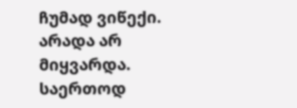ჩუმად ვიწექი. არადა არ მიყვარდა. საერთოდ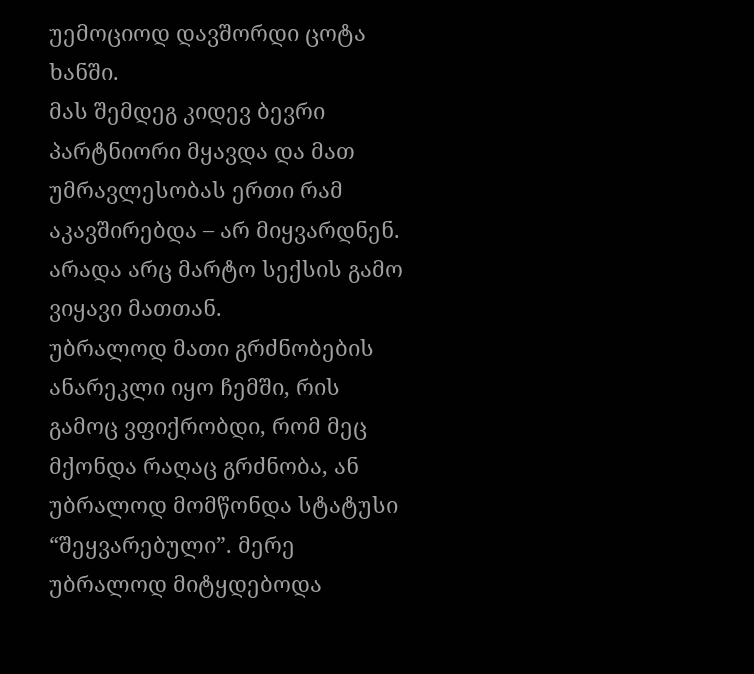უემოციოდ დავშორდი ცოტა ხანში.
მას შემდეგ კიდევ ბევრი პარტნიორი მყავდა და მათ უმრავლესობას ერთი რამ აკავშირებდა – არ მიყვარდნენ. არადა არც მარტო სექსის გამო ვიყავი მათთან.
უბრალოდ მათი გრძნობების ანარეკლი იყო ჩემში, რის გამოც ვფიქრობდი, რომ მეც მქონდა რაღაც გრძნობა, ან უბრალოდ მომწონდა სტატუსი “შეყვარებული”. მერე უბრალოდ მიტყდებოდა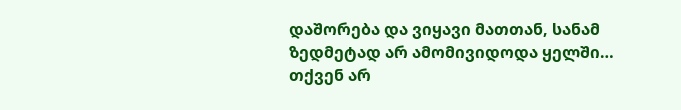დაშორება და ვიყავი მათთან, სანამ ზედმეტად არ ამომივიდოდა ყელში…
თქვენ არ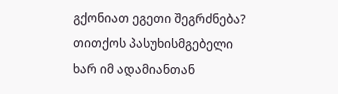გქონიათ ეგეთი შეგრძნება? თითქოს პასუხისმგებელი ხარ იმ ადამიანთან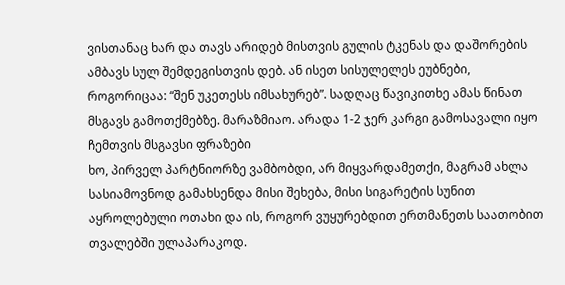ვისთანაც ხარ და თავს არიდებ მისთვის გულის ტკენას და დაშორების ამბავს სულ შემდეგისთვის დებ. ან ისეთ სისულელეს ეუბნები, როგორიცაა: “შენ უკეთესს იმსახურებ”. სადღაც წავიკითხე ამას წინათ მსგავს გამოთქმებზე. მარაზმიაო. არადა 1-2 ჯერ კარგი გამოსავალი იყო ჩემთვის მსგავსი ფრაზები
ხო, პირველ პარტნიორზე ვამბობდი, არ მიყვარდამეთქი, მაგრამ ახლა სასიამოვნოდ გამახსენდა მისი შეხება, მისი სიგარეტის სუნით აყროლებული ოთახი და ის, როგორ ვუყურებდით ერთმანეთს საათობით თვალებში ულაპარაკოდ.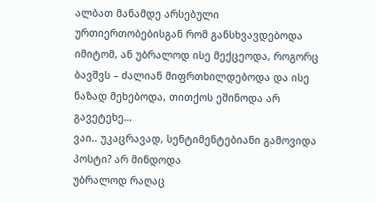ალბათ მანამდე არსებული ურთიერთობებისგან რომ განსხვავდებოდა იმიტომ, ან უბრალოდ ისე მექცეოდა, როგორც ბავშვს – ძალიან მიფრთხილდებოდა და ისე ნაზად მეხებოდა, თითქოს ეშინოდა არ გავეტეხე…
ვაი.. უკაცრავად, სენტიმენტებიანი გამოვიდა პოსტი? არ მინდოდა
უბრალოდ რაღაც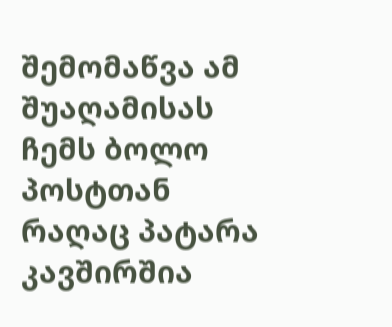შემომაწვა ამ შუაღამისას
ჩემს ბოლო პოსტთან რაღაც პატარა კავშირშია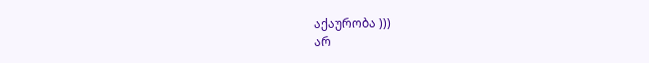აქაურობა )))
არ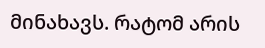მინახავს. რატომ არის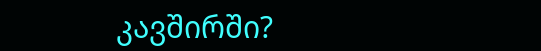კავშირში?